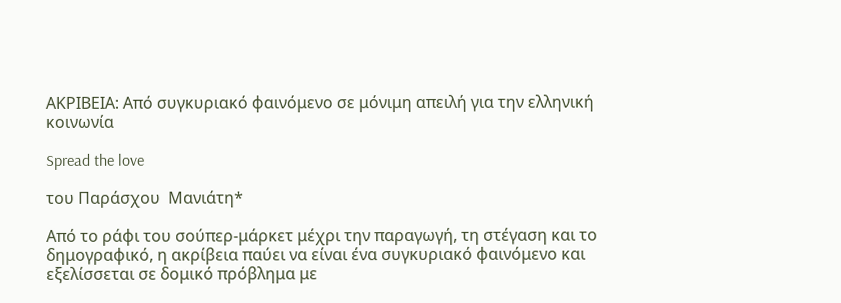ΑΚΡΙΒΕΙΑ: Από συγκυριακό φαινόμενο σε μόνιμη απειλή για την ελληνική κοινωνία

Spread the love

του Παράσχου  Μανιάτη*

Από το ράφι του σούπερ-μάρκετ μέχρι την παραγωγή, τη στέγαση και το δημογραφικό, η ακρίβεια παύει να είναι ένα συγκυριακό φαινόμενο και εξελίσσεται σε δομικό πρόβλημα με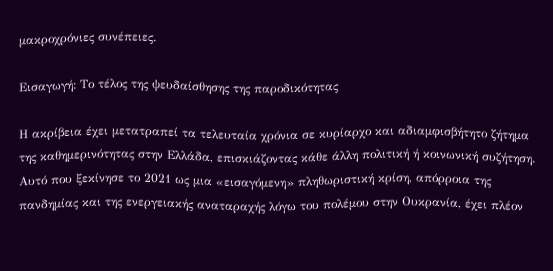μακροχρόνιες συνέπειες.

Εισαγωγή: Το τέλος της ψευδαίσθησης της παροδικότητας

Η ακρίβεια έχει μετατραπεί τα τελευταία χρόνια σε κυρίαρχο και αδιαμφισβήτητο ζήτημα της καθημερινότητας στην Ελλάδα, επισκιάζοντας κάθε άλλη πολιτική ή κοινωνική συζήτηση. Αυτό που ξεκίνησε το 2021 ως μια «εισαγόμενη» πληθωριστική κρίση, απόρροια της πανδημίας και της ενεργειακής αναταραχής λόγω του πολέμου στην Ουκρανία, έχει πλέον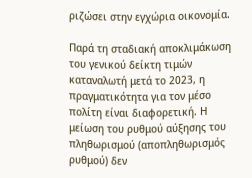ριζώσει στην εγχώρια οικονομία.

Παρά τη σταδιακή αποκλιμάκωση του γενικού δείκτη τιμών καταναλωτή μετά το 2023, η πραγματικότητα για τον μέσο πολίτη είναι διαφορετική. Η μείωση του ρυθμού αύξησης του πληθωρισμού (αποπληθωρισμός ρυθμού) δεν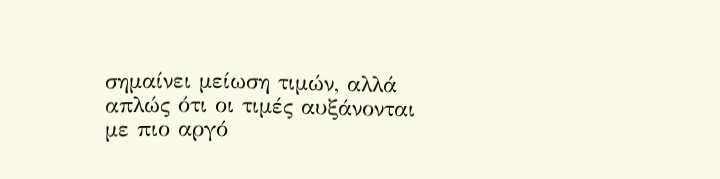σημαίνει μείωση τιμών, αλλά απλώς ότι οι τιμές αυξάνονται με πιο αργό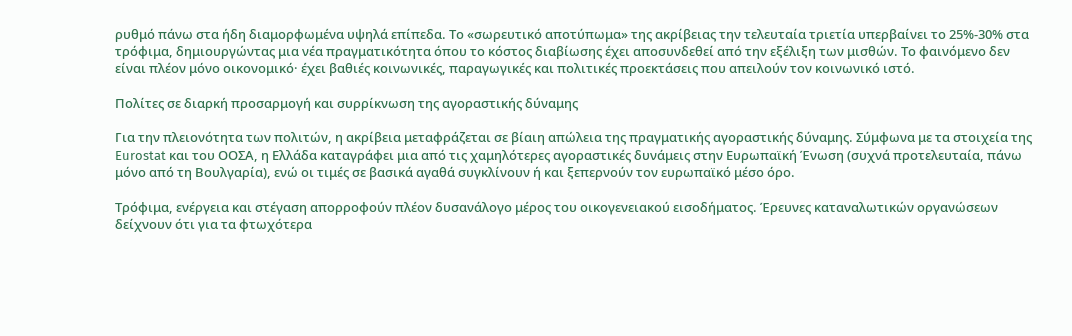ρυθμό πάνω στα ήδη διαμορφωμένα υψηλά επίπεδα. Το «σωρευτικό αποτύπωμα» της ακρίβειας την τελευταία τριετία υπερβαίνει το 25%-30% στα τρόφιμα, δημιουργώντας μια νέα πραγματικότητα όπου το κόστος διαβίωσης έχει αποσυνδεθεί από την εξέλιξη των μισθών. Το φαινόμενο δεν είναι πλέον μόνο οικονομικό· έχει βαθιές κοινωνικές, παραγωγικές και πολιτικές προεκτάσεις που απειλούν τον κοινωνικό ιστό.

Πολίτες σε διαρκή προσαρμογή και συρρίκνωση της αγοραστικής δύναμης

Για την πλειονότητα των πολιτών, η ακρίβεια μεταφράζεται σε βίαιη απώλεια της πραγματικής αγοραστικής δύναμης. Σύμφωνα με τα στοιχεία της Eurostat και του ΟΟΣΑ, η Ελλάδα καταγράφει μια από τις χαμηλότερες αγοραστικές δυνάμεις στην Ευρωπαϊκή Ένωση (συχνά προτελευταία, πάνω μόνο από τη Βουλγαρία), ενώ οι τιμές σε βασικά αγαθά συγκλίνουν ή και ξεπερνούν τον ευρωπαϊκό μέσο όρο.

Τρόφιμα, ενέργεια και στέγαση απορροφούν πλέον δυσανάλογο μέρος του οικογενειακού εισοδήματος. Έρευνες καταναλωτικών οργανώσεων δείχνουν ότι για τα φτωχότερα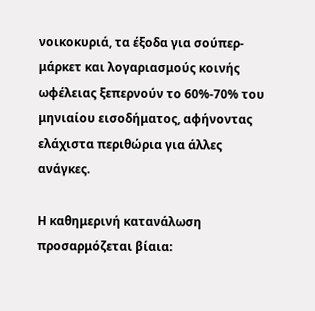νοικοκυριά, τα έξοδα για σούπερ-μάρκετ και λογαριασμούς κοινής ωφέλειας ξεπερνούν το 60%-70% του μηνιαίου εισοδήματος, αφήνοντας ελάχιστα περιθώρια για άλλες ανάγκες.

Η καθημερινή κατανάλωση προσαρμόζεται βίαια: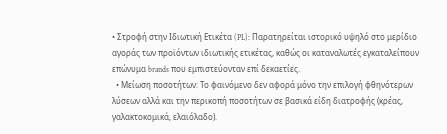• Στροφή στην Ιδιωτική Ετικέτα (PL): Παρατηρείται ιστορικό υψηλό στο μερίδιο αγοράς των προϊόντων ιδιωτικής ετικέτας, καθώς οι καταναλωτές εγκαταλείπουν επώνυμα brands που εμπιστεύονταν επί δεκαετίες.
  • Μείωση ποσοτήτων: Το φαινόμενο δεν αφορά μόνο την επιλογή φθηνότερων λύσεων αλλά και την περικοπή ποσοτήτων σε βασικά είδη διατροφής (κρέας, γαλακτοκομικά, ελαιόλαδο).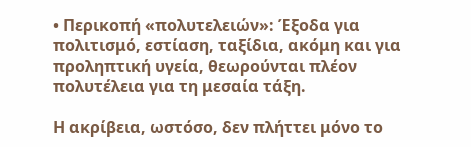• Περικοπή «πολυτελειών»: Έξοδα για πολιτισμό, εστίαση, ταξίδια, ακόμη και για προληπτική υγεία, θεωρούνται πλέον πολυτέλεια για τη μεσαία τάξη.

Η ακρίβεια, ωστόσο, δεν πλήττει μόνο το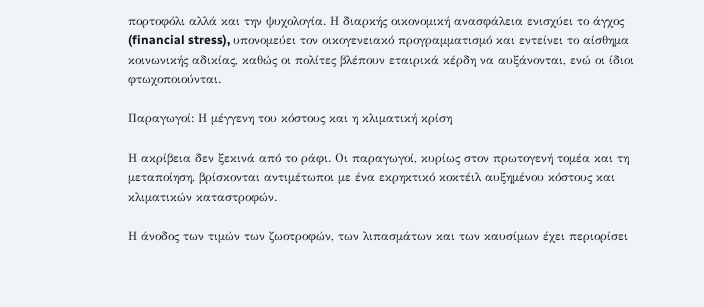πορτοφόλι αλλά και την ψυχολογία. Η διαρκής οικονομική ανασφάλεια ενισχύει το άγχος (financial stress), υπονομεύει τον οικογενειακό προγραμματισμό και εντείνει το αίσθημα κοινωνικής αδικίας, καθώς οι πολίτες βλέπουν εταιρικά κέρδη να αυξάνονται, ενώ οι ίδιοι φτωχοποιούνται.

Παραγωγοί: Η μέγγενη του κόστους και η κλιματική κρίση

Η ακρίβεια δεν ξεκινά από το ράφι. Οι παραγωγοί, κυρίως στον πρωτογενή τομέα και τη μεταποίηση, βρίσκονται αντιμέτωποι με ένα εκρηκτικό κοκτέιλ αυξημένου κόστους και κλιματικών καταστροφών.

Η άνοδος των τιμών των ζωοτροφών, των λιπασμάτων και των καυσίμων έχει περιορίσει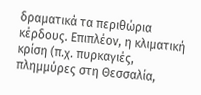δραματικά τα περιθώρια κέρδους. Επιπλέον, η κλιματική κρίση (π.χ. πυρκαγιές, πλημμύρες στη Θεσσαλία,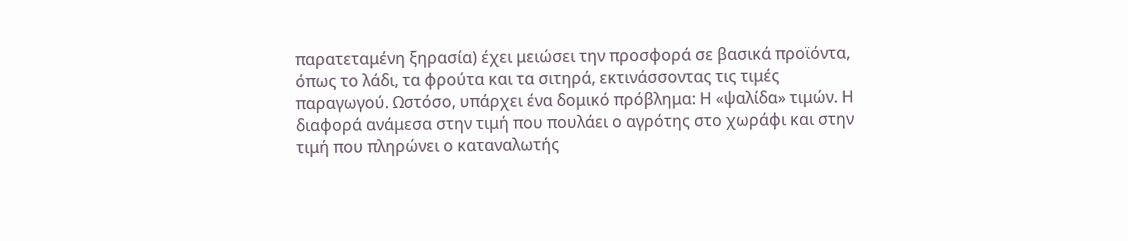παρατεταμένη ξηρασία) έχει μειώσει την προσφορά σε βασικά προϊόντα, όπως το λάδι, τα φρούτα και τα σιτηρά, εκτινάσσοντας τις τιμές παραγωγού. Ωστόσο, υπάρχει ένα δομικό πρόβλημα: Η «ψαλίδα» τιμών. Η διαφορά ανάμεσα στην τιμή που πουλάει ο αγρότης στο χωράφι και στην τιμή που πληρώνει ο καταναλωτής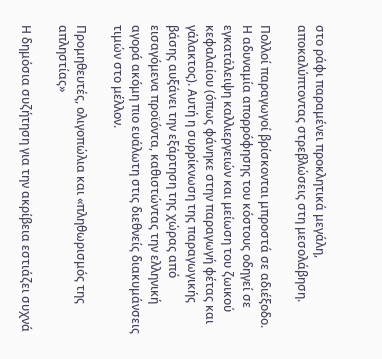στο ράφι παραμένει προκλητικά μεγάλη, αποκαλύπτοντας στρεβλώσεις στη μεσολάβηση.

Πολλοί παραγωγοί βρίσκονται μπροστά σε αδιέξοδο. Η αδυναμία απορρόφησης του κόστους οδηγεί σε εγκατάλειψη καλλιεργειών και μείωση του ζωικού κεφαλαίου (όπως φάνηκε στην παραγωγή φέτας και γάλακτος). Αυτή η συρρίκνωση της παραγωγικής βάσης αυξάνει την εξάρτηση της χώρας από εισαγόμενα προϊόντα, καθιστώντας την ελληνική αγορά ακόμη πιο ευάλωτη στις διεθνείς διακυμάνσεις τιμών στο μέλλον.

Προμηθευτές, ολιγοπώλια και «πληθωρισμός της απληστίας»

Η δημόσια συζήτηση για την ακρίβεια εστιάζει συχνά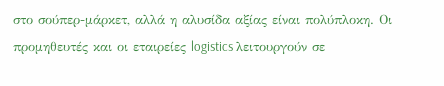στο σούπερ-μάρκετ, αλλά η αλυσίδα αξίας είναι πολύπλοκη. Οι προμηθευτές και οι εταιρείες logistics λειτουργούν σε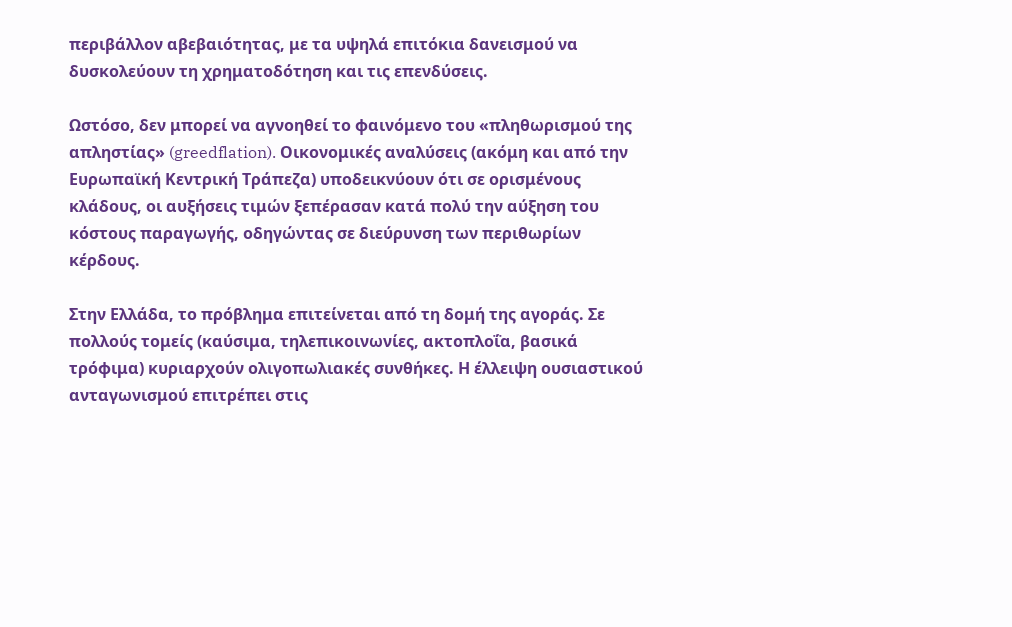περιβάλλον αβεβαιότητας, με τα υψηλά επιτόκια δανεισμού να δυσκολεύουν τη χρηματοδότηση και τις επενδύσεις.

Ωστόσο, δεν μπορεί να αγνοηθεί το φαινόμενο του «πληθωρισμού της απληστίας» (greedflation). Οικονομικές αναλύσεις (ακόμη και από την Ευρωπαϊκή Κεντρική Τράπεζα) υποδεικνύουν ότι σε ορισμένους κλάδους, οι αυξήσεις τιμών ξεπέρασαν κατά πολύ την αύξηση του κόστους παραγωγής, οδηγώντας σε διεύρυνση των περιθωρίων κέρδους.

Στην Ελλάδα, το πρόβλημα επιτείνεται από τη δομή της αγοράς. Σε πολλούς τομείς (καύσιμα, τηλεπικοινωνίες, ακτοπλοΐα, βασικά τρόφιμα) κυριαρχούν ολιγοπωλιακές συνθήκες. Η έλλειψη ουσιαστικού ανταγωνισμού επιτρέπει στις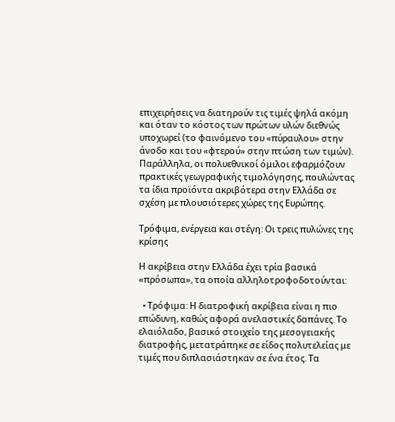επιχειρήσεις να διατηρούν τις τιμές ψηλά ακόμη και όταν το κόστος των πρώτων υλών διεθνώς υποχωρεί (το φαινόμενο του «πύραυλου» στην άνοδο και του «φτερού» στην πτώση των τιμών). Παράλληλα, οι πολυεθνικοί όμιλοι εφαρμόζουν πρακτικές γεωγραφικής τιμολόγησης, πουλώντας τα ίδια προϊόντα ακριβότερα στην Ελλάδα σε σχέση με πλουσιότερες χώρες της Ευρώπης.

Τρόφιμα, ενέργεια και στέγη: Οι τρεις πυλώνες της κρίσης

Η ακρίβεια στην Ελλάδα έχει τρία βασικά «πρόσωπα», τα οποία αλληλοτροφοδοτούνται:

  • Τρόφιμα: Η διατροφική ακρίβεια είναι η πιο επώδυνη, καθώς αφορά ανελαστικές δαπάνες. Το ελαιόλαδο, βασικό στοιχείο της μεσογειακής διατροφής, μετατράπηκε σε είδος πολυτελείας με τιμές που διπλασιάστηκαν σε ένα έτος. Τα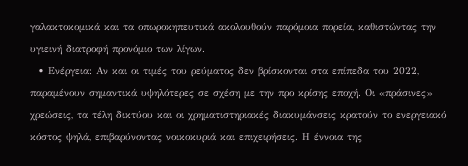γαλακτοκομικά και τα οπωροκηπευτικά ακολουθούν παρόμοια πορεία, καθιστώντας την υγιεινή διατροφή προνόμιο των λίγων.
  • Ενέργεια: Αν και οι τιμές του ρεύματος δεν βρίσκονται στα επίπεδα του 2022, παραμένουν σημαντικά υψηλότερες σε σχέση με την προ κρίσης εποχή. Οι «πράσινες» χρεώσεις, τα τέλη δικτύου και οι χρηματιστηριακές διακυμάνσεις κρατούν το ενεργειακό κόστος ψηλά, επιβαρύνοντας νοικοκυριά και επιχειρήσεις. Η έννοια της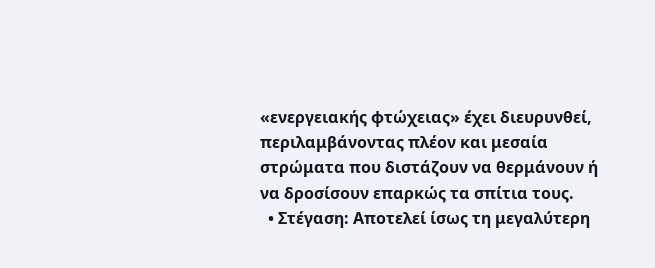«ενεργειακής φτώχειας» έχει διευρυνθεί, περιλαμβάνοντας πλέον και μεσαία στρώματα που διστάζουν να θερμάνουν ή να δροσίσουν επαρκώς τα σπίτια τους.
  • Στέγαση: Αποτελεί ίσως τη μεγαλύτερη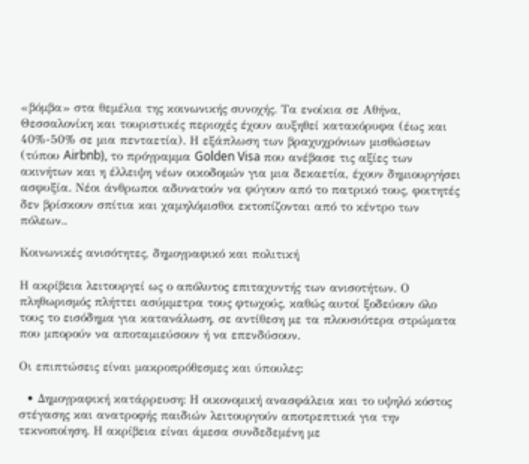«βόμβα» στα θεμέλια της κοινωνικής συνοχής. Τα ενοίκια σε Αθήνα, Θεσσαλονίκη και τουριστικές περιοχές έχουν αυξηθεί κατακόρυφα (έως και 40%-50% σε μια πενταετία). Η εξάπλωση των βραχυχρόνιων μισθώσεων (τύπου Airbnb), το πρόγραμμα Golden Visa που ανέβασε τις αξίες των ακινήτων και η έλλειψη νέων οικοδομών για μια δεκαετία, έχουν δημιουργήσει ασφυξία. Νέοι άνθρωποι αδυνατούν να φύγουν από το πατρικό τους, φοιτητές δεν βρίσκουν σπίτια και χαμηλόμισθοι εκτοπίζονται από το κέντρο των πόλεων..

Κοινωνικές ανισότητες, δημογραφικό και πολιτική

Η ακρίβεια λειτουργεί ως ο απόλυτος επιταχυντής των ανισοτήτων. Ο πληθωρισμός πλήττει ασύμμετρα τους φτωχούς, καθώς αυτοί ξοδεύουν όλο τους το εισόδημα για κατανάλωση, σε αντίθεση με τα πλουσιότερα στρώματα που μπορούν να αποταμιεύσουν ή να επενδύσουν.

Οι επιπτώσεις είναι μακροπρόθεσμες και ύπουλες:

  • Δημογραφική κατάρρευση: Η οικονομική ανασφάλεια και το υψηλό κόστος στέγασης και ανατροφής παιδιών λειτουργούν αποτρεπτικά για την τεκνοποίηση. Η ακρίβεια είναι άμεσα συνδεδεμένη με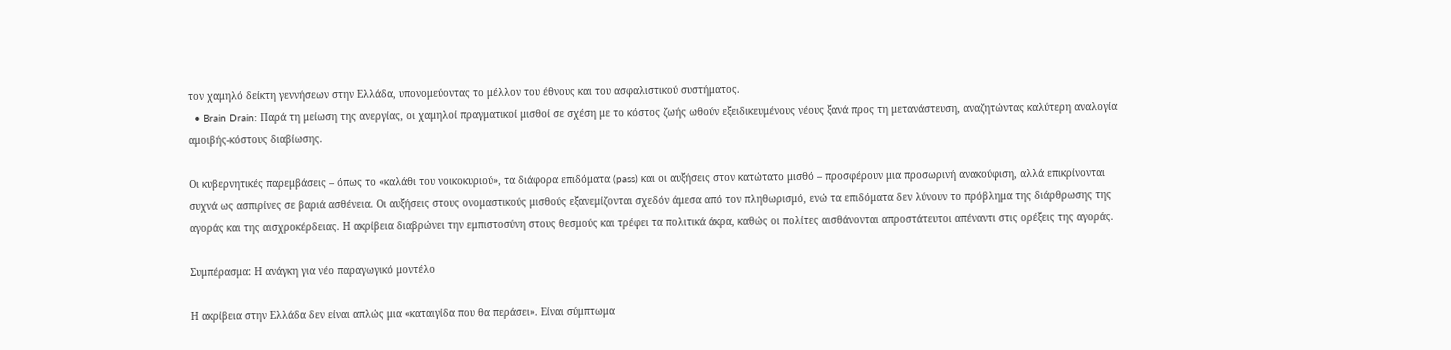τον χαμηλό δείκτη γεννήσεων στην Ελλάδα, υπονομεύοντας το μέλλον του έθνους και του ασφαλιστικού συστήματος.
  • Brain Drain: Παρά τη μείωση της ανεργίας, οι χαμηλοί πραγματικοί μισθοί σε σχέση με το κόστος ζωής ωθούν εξειδικευμένους νέους ξανά προς τη μετανάστευση, αναζητώντας καλύτερη αναλογία αμοιβής-κόστους διαβίωσης.

Οι κυβερνητικές παρεμβάσεις – όπως το «καλάθι του νοικοκυριού», τα διάφορα επιδόματα (pass) και οι αυξήσεις στον κατώτατο μισθό – προσφέρουν μια προσωρινή ανακούφιση, αλλά επικρίνονται συχνά ως ασπιρίνες σε βαριά ασθένεια. Οι αυξήσεις στους ονομαστικούς μισθούς εξανεμίζονται σχεδόν άμεσα από τον πληθωρισμό, ενώ τα επιδόματα δεν λύνουν το πρόβλημα της διάρθρωσης της αγοράς και της αισχροκέρδειας. Η ακρίβεια διαβρώνει την εμπιστοσύνη στους θεσμούς και τρέφει τα πολιτικά άκρα, καθώς οι πολίτες αισθάνονται απροστάτευτοι απέναντι στις ορέξεις της αγοράς.

Συμπέρασμα: Η ανάγκη για νέο παραγωγικό μοντέλο

Η ακρίβεια στην Ελλάδα δεν είναι απλώς μια «καταιγίδα που θα περάσει». Είναι σύμπτωμα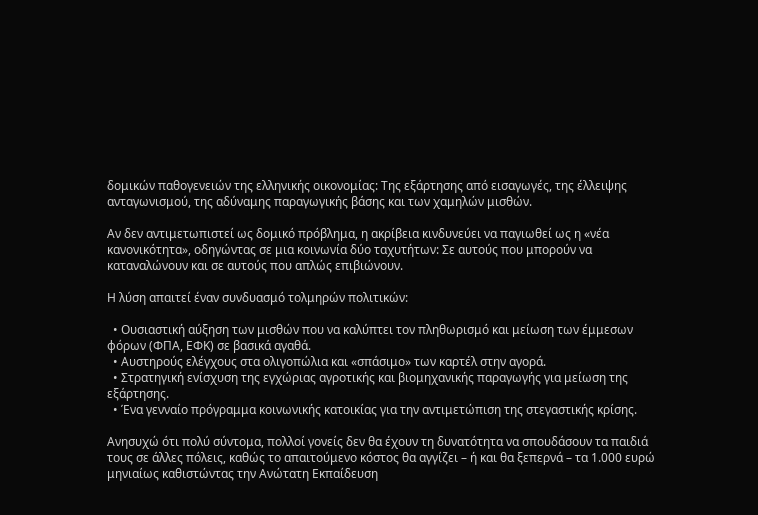δομικών παθογενειών της ελληνικής οικονομίας: Της εξάρτησης από εισαγωγές, της έλλειψης ανταγωνισμού, της αδύναμης παραγωγικής βάσης και των χαμηλών μισθών.

Αν δεν αντιμετωπιστεί ως δομικό πρόβλημα, η ακρίβεια κινδυνεύει να παγιωθεί ως η «νέα κανονικότητα», οδηγώντας σε μια κοινωνία δύο ταχυτήτων: Σε αυτούς που μπορούν να καταναλώνουν και σε αυτούς που απλώς επιβιώνουν.

Η λύση απαιτεί έναν συνδυασμό τολμηρών πολιτικών:

  • Ουσιαστική αύξηση των μισθών που να καλύπτει τον πληθωρισμό και μείωση των έμμεσων φόρων (ΦΠΑ, ΕΦΚ) σε βασικά αγαθά.
  • Αυστηρούς ελέγχους στα ολιγοπώλια και «σπάσιμο» των καρτέλ στην αγορά.
  • Στρατηγική ενίσχυση της εγχώριας αγροτικής και βιομηχανικής παραγωγής για μείωση της εξάρτησης.
  • Ένα γενναίο πρόγραμμα κοινωνικής κατοικίας για την αντιμετώπιση της στεγαστικής κρίσης.

Ανησυχώ ότι πολύ σύντομα, πολλοί γονείς δεν θα έχουν τη δυνατότητα να σπουδάσουν τα παιδιά τους σε άλλες πόλεις, καθώς το απαιτούμενο κόστος θα αγγίζει – ή και θα ξεπερνά – τα 1.000 ευρώ μηνιαίως καθιστώντας την Ανώτατη Εκπαίδευση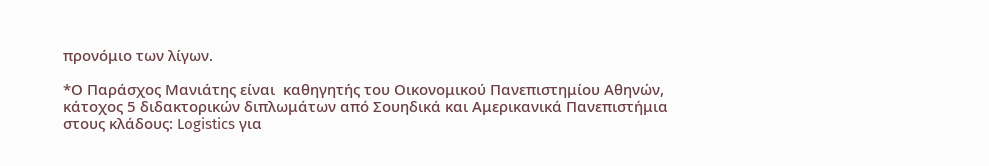προνόμιο των λίγων.

*Ο Παράσχος Μανιάτης είναι  καθηγητής του Οικονομικού Πανεπιστημίου Αθηνών, κάτοχος 5 διδακτορικών διπλωμάτων από Σουηδικά και Αμερικανικά Πανεπιστήμια στους κλάδους: Logistics για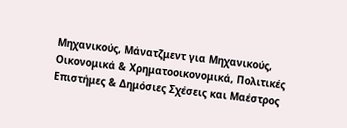Μηχανικούς, Μάνατζμεντ για Μηχανικούς, Οικονομικά & Χρηματοοικονομικά, Πολιτικές Επιστήμες & Δημόσιες Σχέσεις και Μαέστρος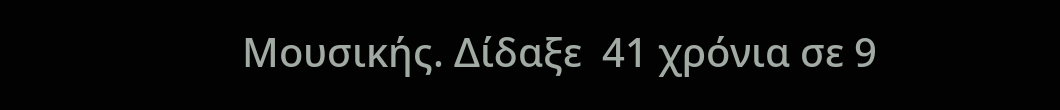Μουσικής. Δίδαξε  41 χρόνια σε 9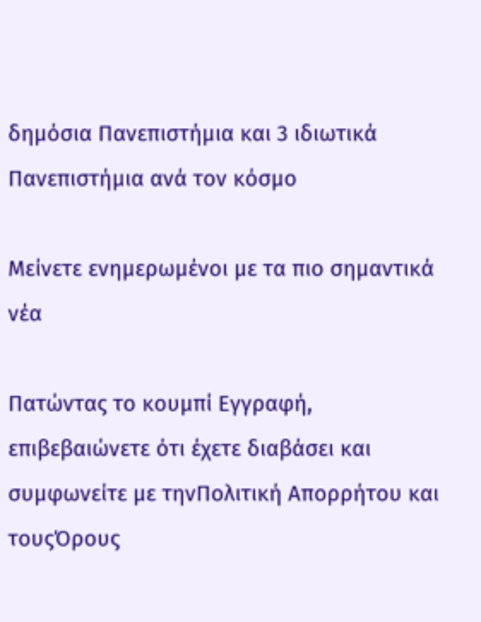δημόσια Πανεπιστήμια και 3 ιδιωτικά Πανεπιστήμια ανά τον κόσμο

Μείνετε ενημερωμένοι με τα πιο σημαντικά νέα

Πατώντας το κουμπί Εγγραφή, επιβεβαιώνετε ότι έχετε διαβάσει και συμφωνείτε με τηνΠολιτική Απορρήτου και τουςΌρους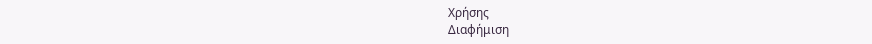Χρήσης
Διαφήμιση